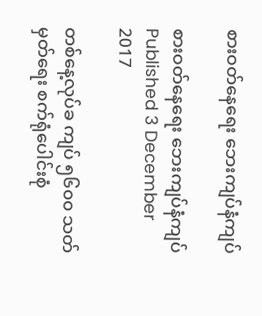စားဝတ်နေရေး ဘေးကျပ်နံကျပ်

စားဝတ်နေရေး ဘေးကျပ်နံကျပ်
Published 3 December 2017

တစ်နေ့လုပ်ခ ကျပ် ၅၆၀၀ သတ်မှတ်ရေး စက်ရုံပေါင်းစုံ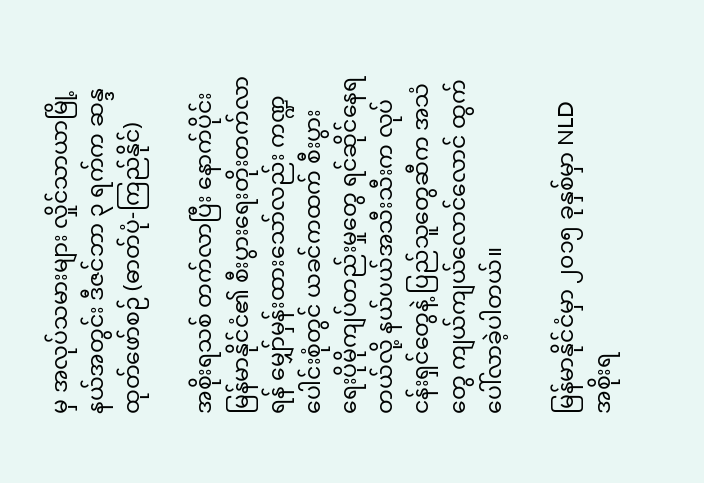မှ အလုပ်သမားများ လှိုင်သာယာမြို့နယ်အတွင်း ဒီဇင်ဘာ ၃ ရက်က ဆန္ဒထုတ်ဖော်စဉ် (ဓာတ်ပုံ-ကြည်နိုင်)

အစိုးရသစ် တက်လာပြီး နောက်ပိုင်း မြန်မာနိုင်ငံ၏ စီးပွားရေးတိုးတက်လာရန် မျှော်မှန်းထားသော်လည်း ကဏ္ဍပေါင်းစုံတွင် ယခင်ကထက် စီးပွားရေးပိုမိုကျပ်တည်းမှုတွေ ရင်ဆိုင်နေရတယ်လို့ နယ်ပယ်အသီးသီးက လုပ်ငန်းရှင်တွေနဲ့ ပြည်သူတွေဆီက အသံတွေ ကျယ်ကျယ်လောင်လောင် ထွက်ပေါ်လာခဲ့ပါတယ်။

မြန်မာနိုင်ငံမှာ ၂၀၁၅ ခုနှစ်မှာ NLD အစိုးရ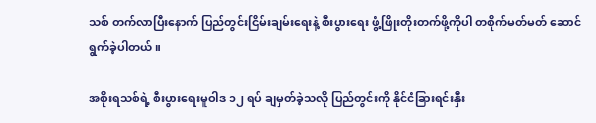သစ် တက်လာပြီးနောက် ပြည်တွင်းငြိမ်းချမ်းရေးနဲ့ စီးပွားရေး ဖွံ့ဖြိုးတိုးတက်ဖို့ကိုပါ တစိုက်မတ်မတ် ဆောင်ရွက်ခဲ့ပါတယ်။

အစိုးရသစ်ရဲ့ စီးပွားရေးမူဝါဒ ၁၂ ရပ် ချမှတ်ခဲ့သလို ပြည်တွင်းကို နိုင်ငံခြားရင်းနှီး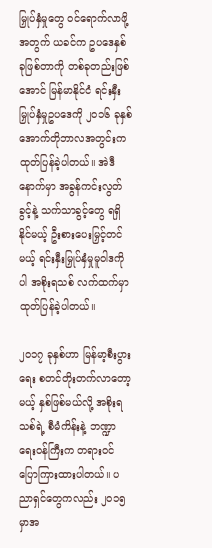မြှုပ်နှံမှုတွေ ဝင်ရောက်လာဖို့အတွက် ယခင်က ဥပဒေနှစ်ခုဖြစ်တာကို တစ်ခုတည်းဖြစ်အောင် မြန်မာနိုင်ငံ ရင်းနှီးမြှုပ်နှံမှုဥပဒေကို ၂၀၁၆ ခုနှစ် အောက်တိုဘာလအတွင်းက ထုတ်ပြန်ခဲ့ပါတယ်။ အဲဒီနောက်မှာ အခွန်ကင်းလွတ်ခွင့်နဲ့ သက်သာခွင့်တွေ ရရှိနိုင်မယ့် ဦးစားပေးမြှင့်တင်မယ့် ရင်းနှီးမြှုပ်နှံမှုမူဝါဒကိုပါ အစိုးရသစ် လက်ထက်မှာ ထုတ်ပြန်ခဲ့ပါတယ်။

၂၀၁၇ ခုနှစ်ဟာ မြန်မာ့စီးပွားရေး စတင်တိုးတက်လာတော့မယ့် နှစ်ဖြစ်မယ်လို့ အစိုးရသစ်ရဲ့ စီမံကိန်းနဲ့ ဘဏ္ဍာရေးဝန်ကြီးက တရားဝင် ပြောကြားထားပါတယ်။ ပညာရှင်တွေကလည်း ၂၀၁၅ မှာအ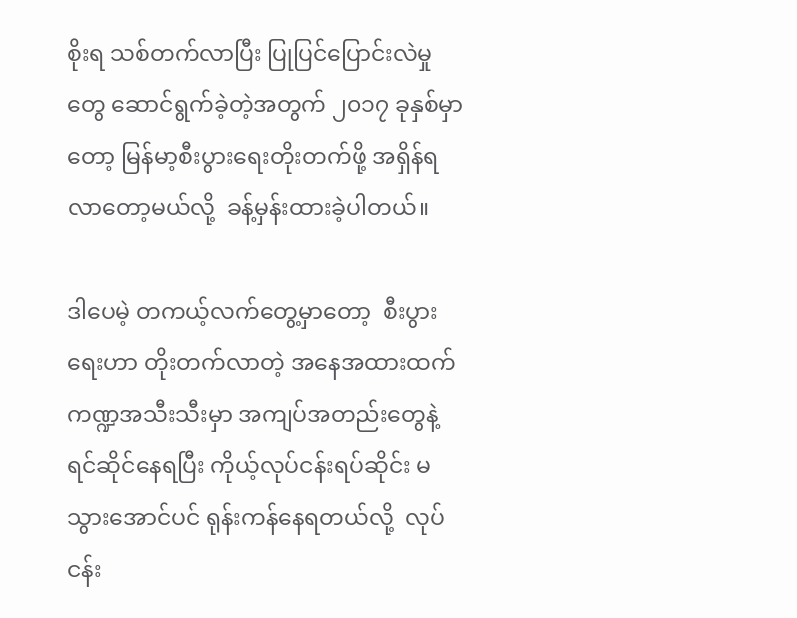စိုးရ သစ်တက်လာပြီး ပြုပြင်ပြောင်းလဲမှုတွေ ဆောင်ရွက်ခဲ့တဲ့အတွက် ၂၀၁၇ ခုနှစ်မှာတော့ မြန်မာ့စီးပွားရေးတိုးတက်ဖို့ အရှိန်ရလာတော့မယ်လို့  ခန့်မှန်းထားခဲ့ပါတယ်။

ဒါပေမဲ့ တကယ့်လက်တွေ့မှာတော့  စီးပွားရေးဟာ တိုးတက်လာတဲ့ အနေအထားထက် ကဏ္ဍအသီးသီးမှာ အကျပ်အတည်းတွေနဲ့ ရင်ဆိုင်နေရပြီး ကိုယ့်လုပ်ငန်းရပ်ဆိုင်း မသွားအောင်ပင် ရုန်းကန်နေရတယ်လို့  လုပ်ငန်း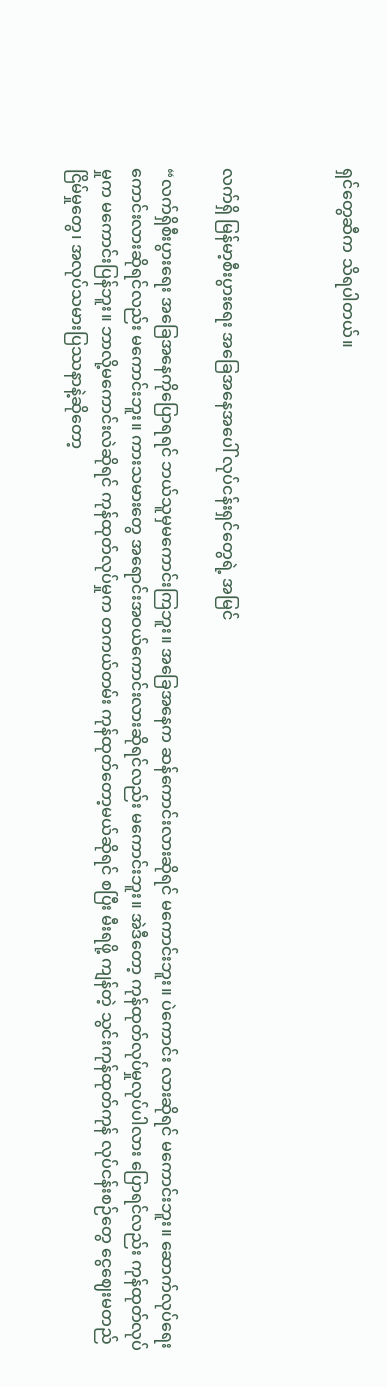ရှင်တွေဆီက သိရပါတယ်။



လက်ရှိ မြန်မာ့စီးပွားရေး အခြေအနေအပေါ် လုပ်ငန်းရှင်တွေရဲ့ အမြင်

“လက်ရှိစီးပွားရေး အခြေအနေကိုပြောရရင် ဘယ်သူမှမကောင်းကြဘူး။ အခြေအနေက ဆန်ကောင်းလားဆိုရင် မကောင်းဘူး။ ပဲကောင်း လားဆိုရင် မကောင်းဘူး။ ဆောက်လုပ်ရေး ကောင်းလားဆိုရင်လည်း မကောင်းဘူး။ ကားသမားတွေ အရောင်းအဝယ်ကောင်းလားဆိုရင်လည်း မကောင်းဘူး။ အဲဒီတော့ ကုန်ထုတ်လုပ်မှုလုပ်ပါလား ပြောရင်လည်း ကုန်ထုတ်လုပ်မှုက မကောင်းပြန်ဘူး။ ဘာလို့မကောင်းလဲဆိုရင် ကုန်ထုတ်လုပ်မှုက တကယ်တမ်း ကုန်ထုတ်တော့မယ်ဆိုရင် စပြီး မီးရဖို့ ကျန်တဲ့ သွင်းကုန်ထုတ်ကုန် လုပ်ငန်းစဉ်တွေ ငွေဈေးမတည်ငြိမ်မှုတွေ၊ အလုပ်သမားပြဿနာနဲ့ဆိုတော့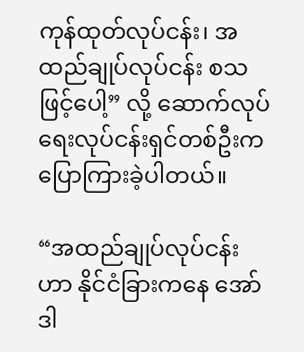ကုန်ထုတ်လုပ်ငန်း၊ အထည်ချုပ်လုပ်ငန်း စသဖြင့်ပေါ့” လို့ ဆောက်လုပ်ရေးလုပ်ငန်းရှင်တစ်ဦးက ပြောကြားခဲ့ပါတယ်။

“အထည်ချုပ်လုပ်ငန်းဟာ နိုင်ငံခြားကနေ အော်ဒါ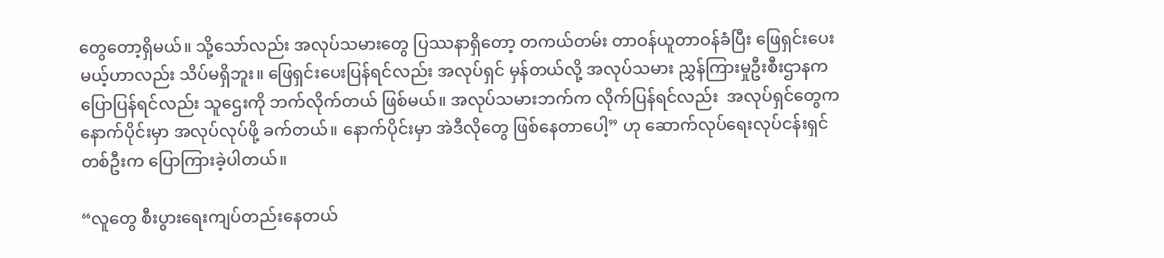တွေတော့ရှိမယ်။ သို့သော်လည်း အလုပ်သမားတွေ ပြဿနာရှိတော့ တကယ်တမ်း တာဝန်ယူတာဝန်ခံပြီး ဖြေရှင်းပေးမယ့်ဟာလည်း သိပ်မရှိဘူး။ ဖြေရှင်းပေးပြန်ရင်လည်း အလုပ်ရှင် မှန်တယ်လို့ အလုပ်သမား ညွှန်ကြားမှုဦးစီးဌာနက ပြောပြန်ရင်လည်း သူဌေးကို ဘက်လိုက်တယ် ဖြစ်မယ်။ အလုပ်သမားဘက်က လိုက်ပြန်ရင်လည်း  အလုပ်ရှင်တွေက နောက်ပိုင်းမှာ အလုပ်လုပ်ဖို့ ခက်တယ်။ နောက်ပိုင်းမှာ အဲဒီလိုတွေ ဖြစ်နေတာပေါ့” ဟု ဆောက်လုပ်ရေးလုပ်ငန်းရှင်တစ်ဦးက ပြောကြားခဲ့ပါတယ်။

“လူတွေ စီးပွားရေးကျပ်တည်းနေတယ်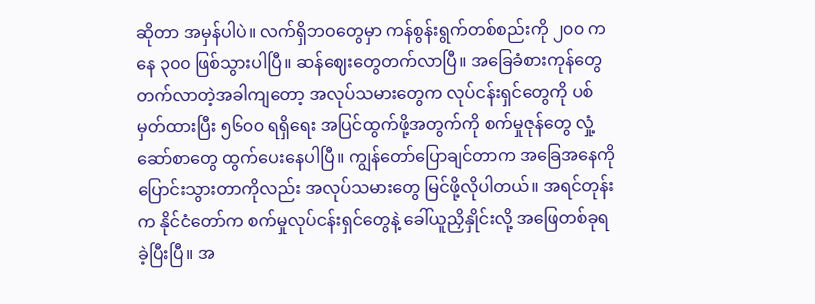ဆိုတာ အမှန်ပါပဲ။ လက်ရှိဘဝတွေမှာ ကန်စွန်းရွက်တစ်စည်းကို ၂၀၀ ကနေ ၃၀၀ ဖြစ်သွားပါပြီ။ ဆန်ဈေးတွေတက်လာပြီ။ အခြေခံစားကုန်တွေ တက်လာတဲ့အခါကျတော့ အလုပ်သမားတွေက လုပ်ငန်းရှင်တွေကို ပစ်မှတ်ထားပြီး ၅၆၀၀ ရရှိရေး အပြင်ထွက်ဖို့အတွက်ကို စက်မှုဇုန်တွေ လှုံ့ဆော်စာတွေ ထွက်ပေးနေပါပြီ။ ကျွန်တော်ပြောချင်တာက အခြေအနေကို ပြောင်းသွားတာကိုလည်း အလုပ်သမားတွေ မြင်ဖို့လိုပါတယ်။ အရင်တုန်းက နိုင်ငံတော်က စက်မှုလုပ်ငန်းရှင်တွေနဲ့ ခေါ်ယူညှိနှိုင်းလို့ အဖြေတစ်ခုရခဲ့ပြီးပြီ။ အ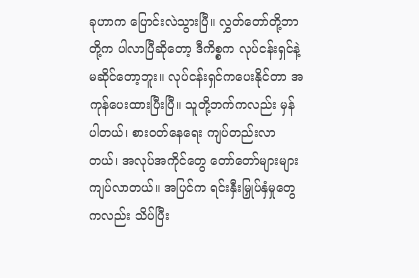ခုဟာက ပြောင်းလဲသွားပြီ။ လွှတ်တော်တို့ဘာတို့က ပါလာပြီဆိုတော့ ဒီကိစ္စက လုပ်ငန်းရှင်နဲ့မဆိုင်တော့ဘူး။ လုပ်ငန်းရှင်ကပေးနိုင်တာ အကုန်ပေးထားပြီးပြီ။ သူတို့ဘက်ကလည်း မှန်ပါတယ်၊ စားဝတ်နေရေး ကျပ်တည်းလာတယ်၊ အလုပ်အကိုင်တွေ တော်တော်များများ ကျပ်လာတယ်။ အပြင်က ရင်းနှီးမြှုပ်နှံမှုတွေကလည်း သိပ်ပြီး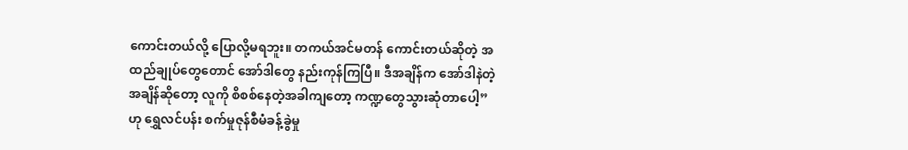ကောင်းတယ်လို့ ပြောလို့မရဘူး။ တကယ်အင်မတန် ကောင်းတယ်ဆိုတဲ့ အထည်ချုပ်တွေတောင် အော်ဒါတွေ နည်းကုန်ကြပြီ။ ဒီအချိန်က အော်ဒါနဲတဲ့အချိန်ဆိုတော့ လူကို စိစစ်နေတဲ့အခါကျတော့ ကဏ္ဍတွေသွားဆုံတာပေါ့” ဟု ရွှေလင်ပန်း စက်မှုဇုန်စီမံခန့်ခွဲမှု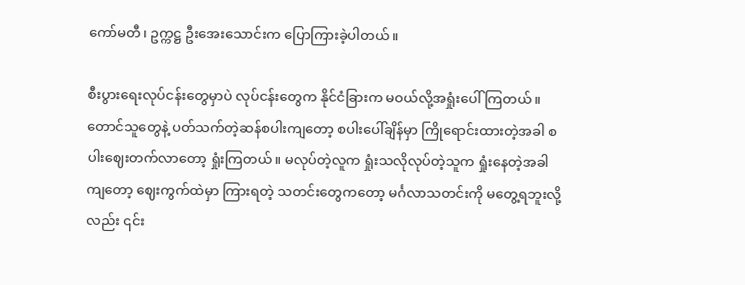ကော်မတီ၊ ဥက္ကဋ္ဌ ဦးအေးသောင်းက ပြောကြားခဲ့ပါတယ်။

စီးပွားရေးလုပ်ငန်းတွေမှာပဲ လုပ်ငန်းတွေက နိုင်ငံခြားက မဝယ်လို့အရှုံးပေါ်ကြတယ်။ တောင်သူတွေနဲ့ ပတ်သက်တဲ့ဆန်စပါးကျတော့ စပါးပေါ်ချိန်မှာ ကြိုရောင်းထားတဲ့အခါ စပါးဈေးတက်လာတော့ ရှုံးကြတယ်။ မလုပ်တဲ့လူက ရှုံးသလိုလုပ်တဲ့သူက ရှုံးနေတဲ့အခါကျတော့ ဈေးကွက်ထဲမှာ ကြားရတဲ့ သတင်းတွေကတော့ မင်္ဂလာသတင်းကို မတွေ့ရဘူးလို့လည်း ၎င်း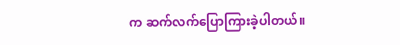က ဆက်လက်ပြောကြားခဲ့ပါတယ်။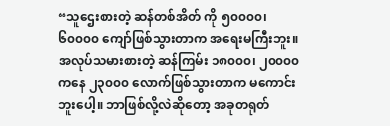“သူဌေးစားတဲ့ ဆန်တစ်အိတ် ကို ၅၀၀၀၀၊ ၆၀၀၀၀ ကျော်ဖြစ်သွားတာက အရေးမကြီးဘူး။ အလုပ်သမားစားတဲ့ ဆန်ကြမ်း ၁၈၀၀၀၊ ၂၀၀၀၀ ကနေ ၂၃၀၀၀ လောက်ဖြစ်သွားတာက မကောင်းဘူးပေါ့။ ဘာဖြစ်လို့လဲဆိုတော့ အခုတရုတ်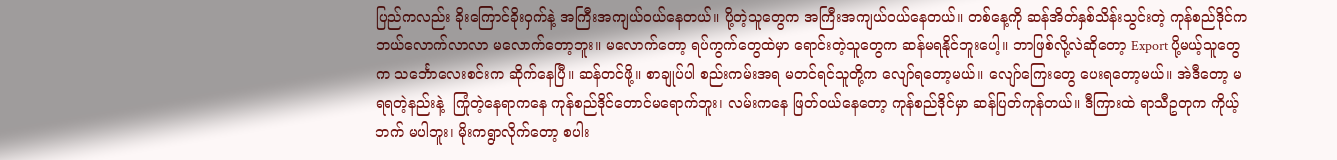ပြည်ကလည်း ခိုးကြောင်ခိုးဝှက်နဲ့ အကြီးအကျယ်ဝယ်နေတယ်။ ပို့တဲ့သူတွေက အကြီးအကျယ်ဝယ်နေတယ်။ တစ်နေ့ကို ဆန်အိတ်နှစ်သိန်းသွင်းတဲ့ ကုန်စည်ဒိုင်က ဘယ်လောက်လာလာ မလောက်တော့ဘူး။ မလောက်တော့ ရပ်ကွက်တွေထဲမှာ ရောင်းတဲ့သူတွေက ဆန်မရနိုင်ဘူးပေါ့။ ဘာဖြစ်လို့လဲဆိုတော့ Export ပို့မယ့်သူတွေက သင်္ဘောလေးစင်းက ဆိုက်နေပြီ။ ဆန်တင်ဖို့။ စာချုပ်ပါ စည်းကမ်းအရ မတင်ရင်သူတို့က လျော်ရတော့မယ်။ လျော်ကြေးတွေ ပေးရတော့မယ်။ အဲဒီတော့ မရရတဲ့နည်းနဲ့  ကြုံတဲ့နေရာကနေ ကုန်စည်ဒိုင်တောင်မရောက်ဘူး၊ လမ်းကနေ ဖြတ်ဝယ်နေတော့ ကုန်စည်ဒိုင်မှာ ဆန်ပြတ်ကုန်တယ်။ ဒီကြားထဲ ရာသီဥတုက ကိုယ့်ဘက် မပါဘူး၊ မိုးကရွာလိုက်တော့ စပါး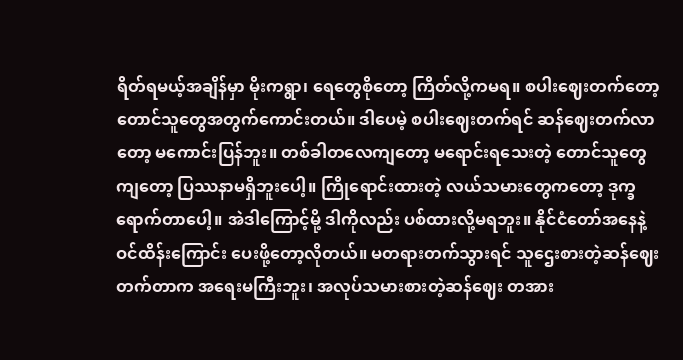ရိတ်ရမယ့်အချိန်မှာ မိုးကရွာ၊ ရေတွေစိုတော့ ကြိတ်လို့ကမရ။ စပါးဈေးတက်တော့ တောင်သူတွေအတွက်ကောင်းတယ်။ ဒါပေမဲ့ စပါးဈေးတက်ရင် ဆန်ဈေးတက်လာတော့ မကောင်းပြန်ဘူး။ တစ်ခါတလေကျတော့ မရောင်းရသေးတဲ့ တောင်သူတွေကျတော့ ပြဿနာမရှိဘူးပေါ့။ ကြိုရောင်းထားတဲ့ လယ်သမားတွေကတော့ ဒုက္ခရောက်တာပေါ့။ အဲဒါကြောင့်မို့ ဒါကိုလည်း ပစ်ထားလို့မရဘူး။ နိုင်ငံတော်အနေနဲ့ ဝင်ထိန်းကြောင်း ပေးဖို့တော့လိုတယ်။ မတရားတက်သွားရင် သူဌေးစားတဲ့ဆန်ဈေး တက်တာက အရေးမကြီးဘူး၊ အလုပ်သမားစားတဲ့ဆန်ဈေး တအား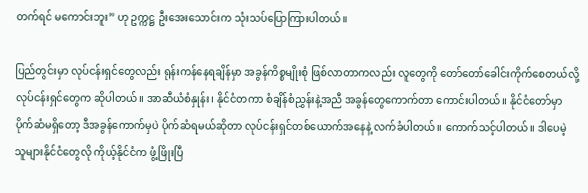တက်ရင် မကောင်းဘူး” ဟု ဥက္ကဋ္ဌ ဦးအေးသောင်းက သုံးသပ်ပြောကြားပါတယ်။

ပြည်တွင်းမှာ လုပ်ငန်းရှင်တွေလည်း ရုန်းကန်နေရချိန်မှာ အခွန်ကိစ္စမျိုးစုံ ဖြစ်လာတာကလည်း လူတွေကို တော်တော်ခေါင်းကိုက်စေတယ်လို့ လုပ်ငန်းရှင်တွေက ဆိုပါတယ်။ အာဆီယံစံနှုန်း၊ နိုင်ငံတကာ စံချိန်စံညွှန်းနဲ့အညီ အခွန်တွေကောက်တာ ကောင်းပါတယ်။ နိုင်ငံတော်မှာ ပိုက်ဆံမရှိတော့ ဒီအခွန်ကောက်မှပဲ ပိုက်ဆံရမယ်ဆိုတာ လုပ်ငန်းရှင်တစ်ယောက်အနေနဲ့ လက်ခံပါတယ်။ ကောက်သင့်ပါတယ်။ ဒါပေမဲ့ သူများနိုင်ငံတွေလို ကိုယ့်နိုင်ငံက ဖွံ့ဖြိုးပြီ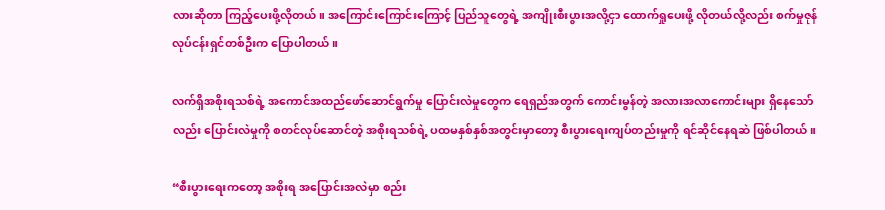လားဆိုတာ ကြည့်ပေးဖို့လိုတယ်။ အကြောင်းကြောင်းကြောင့် ပြည်သူတွေရဲ့ အကျိုးစီးပွားအလို့ငှာ ထောက်ရှုပေးဖို့ လိုတယ်လို့လည်း စက်မှုဇုန်လုပ်ငန်းရှင်တစ်ဦးက ပြောပါတယ်။

လက်ရှိအစိုးရသစ်ရဲ့ အကောင်အထည်ဖော်ဆောင်ရွက်မှု ပြောင်းလဲမှုတွေက ရေရှည်အတွက် ကောင်းမွန်တဲ့ အလားအလာကောင်းများ ရှိနေသော်လည်း ပြောင်းလဲမှုကို စတင်လုပ်ဆောင်တဲ့ အစိုးရသစ်ရဲ့ ပထမနှစ်နှစ်အတွင်းမှာတော့ စီးပွားရေးကျပ်တည်းမှုကို ရင်ဆိုင်နေရဆဲ ဖြစ်ပါတယ်။

“စီးပွားရေးကတော့ အစိုးရ အပြောင်းအလဲမှာ စည်း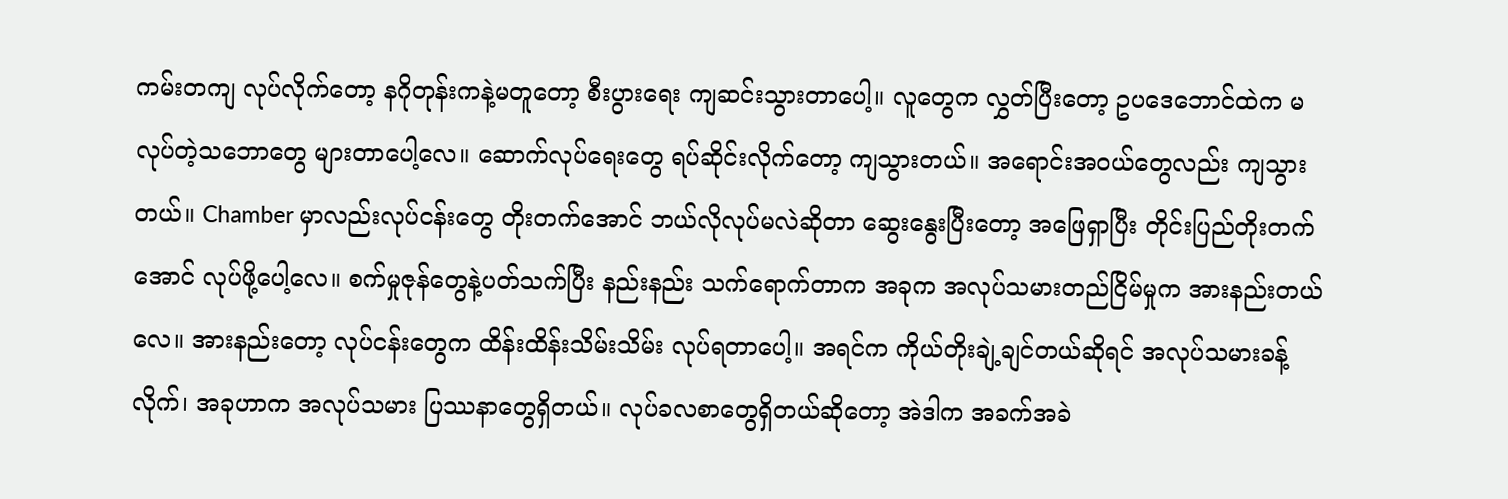ကမ်းတကျ လုပ်လိုက်တော့ နဂိုတုန်းကနဲ့မတူတော့ စီးပွားရေး ကျဆင်းသွားတာပေါ့။ လူတွေက လွှတ်ပြီးတော့ ဥပဒေဘောင်ထဲက မလုပ်တဲ့သဘောတွေ များတာပေါ့လေ။ ဆောက်လုပ်ရေးတွေ ရပ်ဆိုင်းလိုက်တော့ ကျသွားတယ်။ အရောင်းအဝယ်တွေလည်း ကျသွားတယ်။ Chamber မှာလည်းလုပ်ငန်းတွေ တိုးတက်အောင် ဘယ်လိုလုပ်မလဲဆိုတာ ဆွေးနွေးပြီးတော့ အဖြေရှာပြီး တိုင်းပြည်တိုးတက်အောင် လုပ်ဖို့ပေါ့လေ။ စက်မှုဇုန်တွေနဲ့ပတ်သက်ပြီး နည်းနည်း သက်ရောက်တာက အခုက အလုပ်သမားတည်ငြိမ်မှုက အားနည်းတယ်လေ။ အားနည်းတော့ လုပ်ငန်းတွေက ထိန်းထိန်းသိမ်းသိမ်း လုပ်ရတာပေါ့။ အရင်က ကိုယ်တိုးချဲ့ချင်တယ်ဆိုရင် အလုပ်သမားခန့်လိုက်၊ အခုဟာက အလုပ်သမား ပြဿနာတွေရှိတယ်။ လုပ်ခလစာတွေရှိတယ်ဆိုတော့ အဲဒါက အခက်အခဲ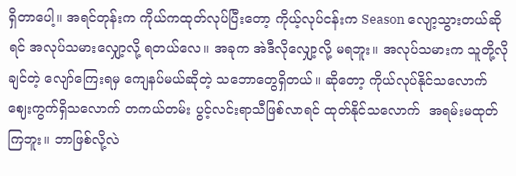ရှိတာပေါ့။ အရင်တုန်းက ကိုယ်ကထုတ်လုပ်ပြီးတော့ ကိုယ့်လုပ်ငန်းက Season လျော့သွားတယ်ဆိုရင် အလုပ်သမားလျှော့လို့ ရတယ်လေ။ အခုက အဲဒီလိုလျှော့လို့ မရဘူး။ အလုပ်သမားက သူတို့လိုချင်တဲ့ လျော်ကြေးရမှ ကျေနပ်မယ်ဆိုတဲ့ သဘောတွေရှိတယ်။ ဆိုတော့ ကိုယ်လုပ်နိုင်သလောက် ဈေးကွက်ရှိသလောက် တကယ်တမ်း ပွင့်လင်းရာသီဖြစ်လာရင် ထုတ်နိုင်သလောက်  အရမ်းမထုတ်ကြဘူး။ ဘာဖြစ်လို့လဲ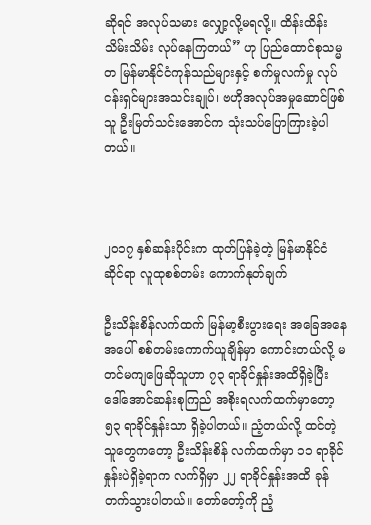ဆိုရင် အလုပ်သမား လျှော့လို့မရလို့။ ထိန်းထိန်းသိမ်းသိမ်း လုပ်နေကြတယ်” ဟု ပြည်ထောင်စုသမ္မတ မြန်မာနိုင်ငံကုန်သည်များနှင့် စက်မှုလက်မှု လုပ်ငန်းရှင်များအသင်းချုပ်၊ ဗဟိုအလုပ်အမှုဆောင်ဖြစ်သူ ဦးမြတ်သင်းအောင်က သုံးသပ်ပြောကြားခဲ့ပါတယ်။



၂၀၁၇ နှစ်ဆန်းပိုင်းက ထုတ်ပြန်ခဲ့တဲ့ မြန်မာနိုင်ငံဆိုင်ရာ လူထုစစ်တမ်း ကောက်နုတ်ချက်

ဦးသိန်းစိန်လက်ထက် မြန်မာ့စီးပွားရေး အခြေအနေအပေါ် စစ်တမ်းကောက်ယူချိန်မှာ ကောင်းတယ်လို့ မတင်မကျဖြေဆိုသူဟာ ၇၃ ရာခိုင်နှုန်းအထိရှိခဲ့ပြီး ဒေါ်အောင်ဆန်းစုကြည် အစိုးရလက်ထက်မှာတော့ ၅၃ ရာခိုင်နှုန်းသာ ရှိခဲ့ပါတယ်။ ညံ့တယ်လို့ ထင်တဲ့သူတွေကတော့ ဦးသိန်းစိန် လက်ထက်မှာ ၁၁ ရာခိုင်နှုန်းပဲရှိခဲ့ရာက လက်ရှိမှာ ၂၂ ရာခိုင်နှုန်းအထိ ခုန်တက်သွားပါတယ်။ တော်တော့်ကို ညံ့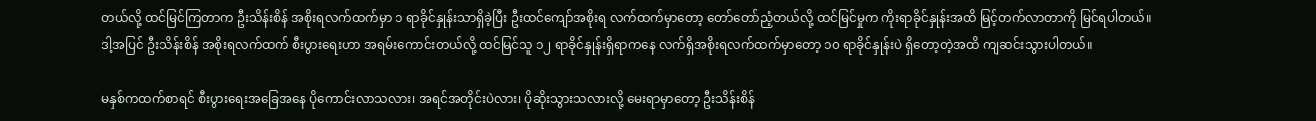တယ်လို့ ထင်မြင်ကြတာက ဦးသိန်းစိန် အစိုးရလက်ထက်မှာ ၁ ရာခိုင်နှုန်းသာရှိခဲ့ပြီး ဦးထင်ကျော်အစိုးရ လက်ထက်မှာတော့ တော်တော်ညံ့တယ်လို့ ထင်မြင်မှုက ကိုးရာခိုင်နှုန်းအထိ မြင့်တက်လာတာကို မြင်ရပါတယ်။ ဒါ့အပြင် ဦးသိန်းစိန် အစိုးရလက်ထက် စီးပွားရေးဟာ အရမ်းကောင်းတယ်လို့ ထင်မြင်သူ ၁၂ ရာခိုင်နှုန်းရှိရာကနေ လက်ရှိအစိုးရလက်ထက်မှာတော့ ၁၀ ရာခိုင်နှုန်းပဲ ရှိတော့တဲ့အထိ ကျဆင်းသွားပါတယ်။

မနှစ်ကထက်စာရင် စီးပွားရေးအခြေအနေ ပိုကောင်းလာသလား၊ အရင်အတိုင်းပဲလား၊ ပိုဆိုးသွားသလားလို့ မေးရာမှာတော့ ဦးသိန်းစိန်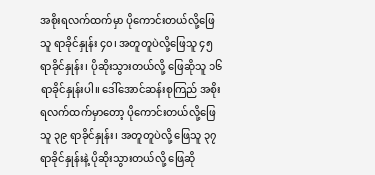အစိုးရလက်ထက်မှာ ပိုကောင်းတယ်လို့ဖြေသူ ရာခိုင်နှုန်း ၄၀၊ အတူတူပဲလို့ဖြေသူ ၄၅ ရာခိုင်နှုန်း၊ ပိုဆိုးသွားတယ်လို့ ဖြေဆိုသူ ၁၆ ရာခိုင်နှုန်းပါ။ ဒေါ်အောင်ဆန်းစုကြည် အစိုးရလက်ထက်မှာတော့ ပိုကောင်းတယ်လို့ဖြေသူ ၃၉ ရာခိုင်နှုန်း၊ အတူတူပဲလို့ ဖြေသူ ၃၇ ရာခိုင်နှုန်းနဲ့ ပိုဆိုးသွားတယ်လို့ ဖြေဆို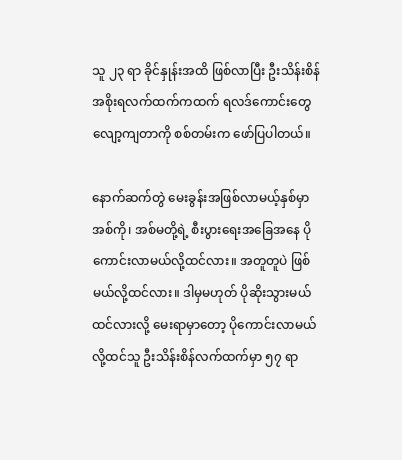သူ ၂၃ ရာ ခိုင်နှုန်းအထိ ဖြစ်လာပြီး ဦးသိန်းစိန် အစိုးရလက်ထက်ကထက် ရလဒ်ကောင်းတွေ လျော့ကျတာကို စစ်တမ်းက ဖော်ပြပါတယ်။

နောက်ဆက်တွဲ မေးခွန်းအဖြစ်လာမယ့်နှစ်မှာ အစ်ကို၊ အစ်မတို့ရဲ့ စီးပွားရေးအခြေအနေ ပိုကောင်းလာမယ်လို့ထင်လား။ အတူတူပဲ ဖြစ်မယ်လို့ထင်လား။ ဒါမှမဟုတ် ပိုဆိုးသွားမယ်ထင်လားလို့ မေးရာမှာတော့ ပိုကောင်းလာမယ်လို့ထင်သူ ဦးသိန်းစိန်လက်ထက်မှာ ၅၇ ရာ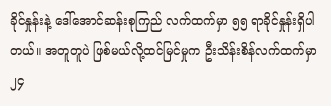ခိုင်နှုန်းနဲ့ ဒေါ်အောင်ဆန်းစုကြည် လက်ထက်မှာ ၅၅ ရာခိုင်နှုန်းရှိပါတယ်။ အတူတူပဲ ဖြစ်မယ်လို့ထင်မြင်မှုက ဦးသိန်းစိန်လက်ထက်မှာ ၂၄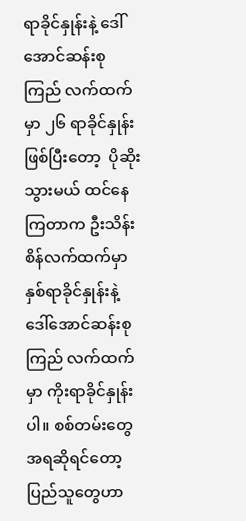ရာခိုင်နှုန်းနဲ့ ဒေါ်အောင်ဆန်းစုကြည် လက်ထက်မှာ ၂၆ ရာခိုင်နှုန်း ဖြစ်ပြီးတော့  ပိုဆိုးသွားမယ် ထင်နေကြတာက ဦးသိန်းစိန်လက်ထက်မှာ နှစ်ရာခိုင်နှုန်းနဲ့ ဒေါ်အောင်ဆန်းစုကြည် လက်ထက်မှာ ကိုးရာခိုင်နှုန်းပါ။ စစ်တမ်းတွေအရဆိုရင်တော့ ပြည်သူတွေဟာ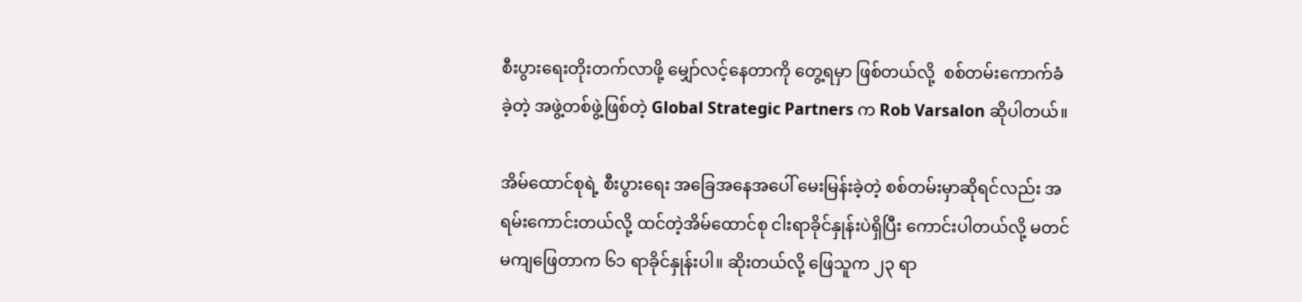စီးပွားရေးတိုးတက်လာဖို့ မျှော်လင့်နေတာကို တွေ့ရမှာ ဖြစ်တယ်လို့  စစ်တမ်းကောက်ခံခဲ့တဲ့ အဖွဲ့တစ်ဖွဲ့ဖြစ်တဲ့ Global Strategic Partners က Rob Varsalon ဆိုပါတယ်။

အိမ်ထောင်စုရဲ့ စီးပွားရေး အခြေအနေအပေါ် မေးမြန်းခဲ့တဲ့ စစ်တမ်းမှာဆိုရင်လည်း အရမ်းကောင်းတယ်လို့ ထင်တဲ့အိမ်ထောင်စု ငါးရာခိုင်နှုန်းပဲရှိပြီး ကောင်းပါတယ်လို့ မတင်မကျဖြေတာက ၆၁ ရာခိုင်နှုန်းပါ။ ဆိုးတယ်လို့ ဖြေသူက ၂၃ ရာ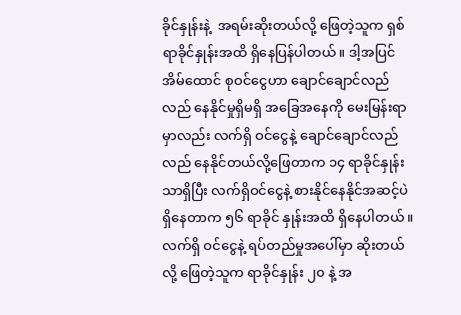ခိုင်နှုန်းနဲ့  အရမ်းဆိုးတယ်လို့ ဖြေတဲ့သူက ရှစ်ရာခိုင်နှုန်းအထိ ရှိနေပြန်ပါတယ်။ ဒါ့အပြင် အိမ်ထောင် စုဝင်ငွေဟာ ချောင်ချောင်လည်လည် နေနိုင်မှုရှိမရှိ အခြေအနေကို မေးမြန်းရာမှာလည်း လက်ရှိ ဝင်ငွေနဲ့ ချောင်ချောင်လည်လည် နေနိုင်တယ်လို့ဖြေတာက ၁၄ ရာခိုင်နှုန်းသာရှိပြီး လက်ရှိဝင်ငွေနဲ့ စားနိုင်နေနိုင်အဆင့်ပဲ ရှိနေတာက ၅၆ ရာခိုင် နှုန်းအထိ ရှိနေပါတယ်။ လက်ရှိ ဝင်ငွေနဲ့ ရပ်တည်မှုအပေါ်မှာ ဆိုးတယ်လို့ ဖြေတဲ့သူက ရာခိုင်နှုန်း ၂၀ နဲ့ အ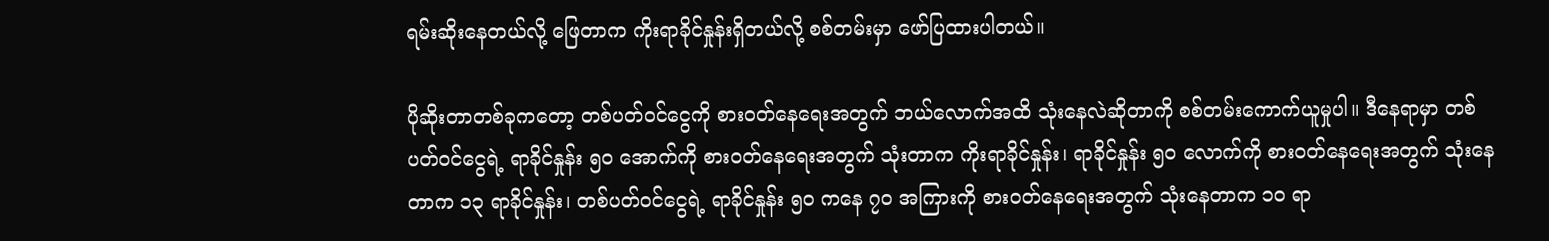ရမ်းဆိုးနေတယ်လို့ ဖြေတာက ကိုးရာခိုင်နှုန်းရှိတယ်လို့ စစ်တမ်းမှာ ဖော်ပြထားပါတယ်။

ပိုဆိုးတာတစ်ခုကတော့ တစ်ပတ်ဝင်ငွေကို စားဝတ်နေရေးအတွက် ဘယ်လောက်အထိ သုံးနေလဲဆိုတာကို စစ်တမ်းကောက်ယူမှုပါ။ ဒီနေရာမှာ တစ်ပတ်ဝင်ငွေရဲ့ ရာခိုင်နှုန်း ၅၀ အောက်ကို စားဝတ်နေရေးအတွက် သုံးတာက ကိုးရာခိုင်နှုန်း၊ ရာခိုင်နှုန်း ၅၀ လောက်ကို စားဝတ်နေရေးအတွက် သုံးနေတာက ၁၃ ရာခိုင်နှုန်း၊ တစ်ပတ်ဝင်ငွေရဲ့ ရာခိုင်နှုန်း ၅၀ ကနေ ၇၀ အကြားကို စားဝတ်နေရေးအတွက် သုံးနေတာက ၁၀ ရာ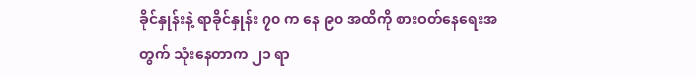ခိုင်နှုန်းနဲ့ ရာခိုင်နှုန်း ၇၀ က နေ ၉၀ အထိကို စားဝတ်နေရေးအတွက် သုံးနေတာက ၂၁ ရာ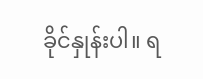ခိုင်နှုန်းပါ။ ရ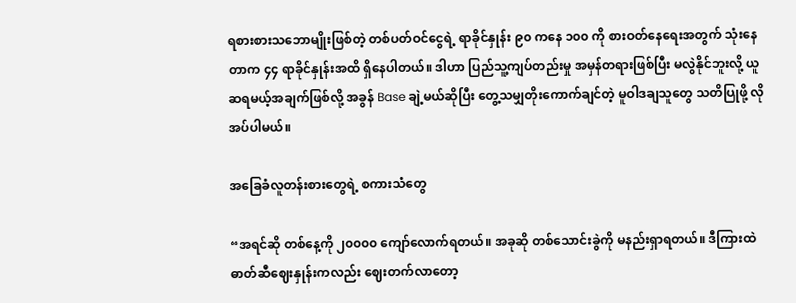ရစားစားသဘောမျိုးဖြစ်တဲ့ တစ်ပတ်ဝင်ငွေရဲ့ ရာခိုင်နှုန်း ၉၀ ကနေ ၁၀၀ ကို စားဝတ်နေရေးအတွက် သုံးနေတာက ၄၄ ရာခိုင်နှုန်းအထိ ရှိနေပါတယ်။ ဒါဟာ ပြည်သူ့ကျပ်တည်းမှု အမှန်တရားဖြစ်ပြီး မလွဲနိုင်ဘူးလို့ ယူဆရမယ့်အချက်ဖြစ်လို့ အခွန် Base ချဲ့မယ်ဆိုပြီး တွေ့သမျှတိုးကောက်ချင်တဲ့ မူဝါဒချသူတွေ သတိပြုဖို့ လိုအပ်ပါမယ်။

အခြေခံလူတန်းစားတွေရဲ့ စကားသံတွေ

“အရင်ဆို တစ်နေ့ကို ၂၀၀၀၀ ကျော်လောက်ရတယ်။ အခုဆို တစ်သောင်းခွဲကို မနည်းရှာရတယ်။ ဒီကြားထဲ ဓာတ်ဆီဈေးနှုန်းကလည်း ဈေးတက်လာတော့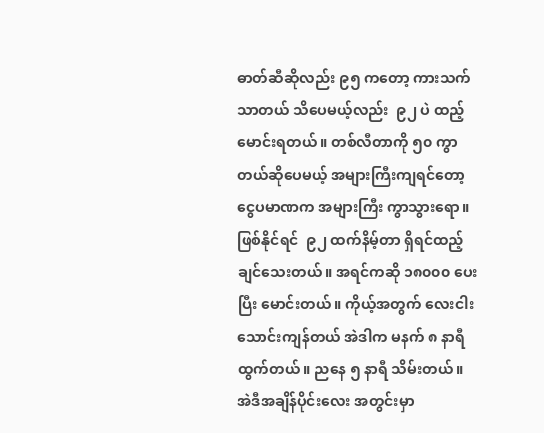ဓာတ်ဆီဆိုလည်း ၉၅ ကတော့ ကားသက်သာတယ် သိပေမယ့်လည်း  ၉၂ ပဲ ထည့်မောင်းရတယ်။ တစ်လီတာကို ၅၀ ကွာတယ်ဆိုပေမယ့် အများကြီးကျရင်တော့ ငွေပမာဏက အများကြီး ကွာသွားရော။ ဖြစ်နိုင်ရင်  ၉၂ ထက်နိမ့်တာ ရှိရင်ထည့်ချင်သေးတယ်။ အရင်ကဆို ၁၈၀၀၀ ပေးပြီး မောင်းတယ်။ ကိုယ့်အတွက် လေးငါးသောင်းကျန်တယ် အဲဒါက မနက် ၈ နာရီထွက်တယ်။ ညနေ ၅ နာရီ သိမ်းတယ်။ အဲဒီအချိန်ပိုင်းလေး အတွင်းမှာ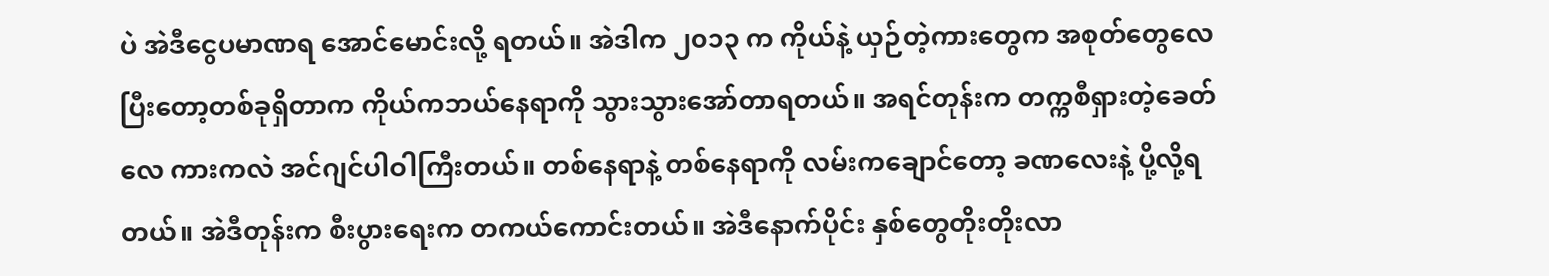ပဲ အဲဒီငွေပမာဏရ အောင်မောင်းလို့ ရတယ်။ အဲဒါက ၂၀၁၃ က ကိုယ်နဲ့ ယှဉ်တဲ့ကားတွေက အစုတ်တွေလေ ပြီးတော့တစ်ခုရှိတာက ကိုယ်ကဘယ်နေရာကို သွားသွားအော်တာရတယ်။ အရင်တုန်းက တက္ကစီရှားတဲ့ခေတ်လေ ကားကလဲ အင်ဂျင်ပါဝါကြီးတယ်။ တစ်နေရာနဲ့ တစ်နေရာကို လမ်းကချောင်တော့ ခဏလေးနဲ့ ပို့လို့ရတယ်။ အဲဒီတုန်းက စီးပွားရေးက တကယ်ကောင်းတယ်။ အဲဒီနောက်ပိုင်း နှစ်တွေတိုးတိုးလာ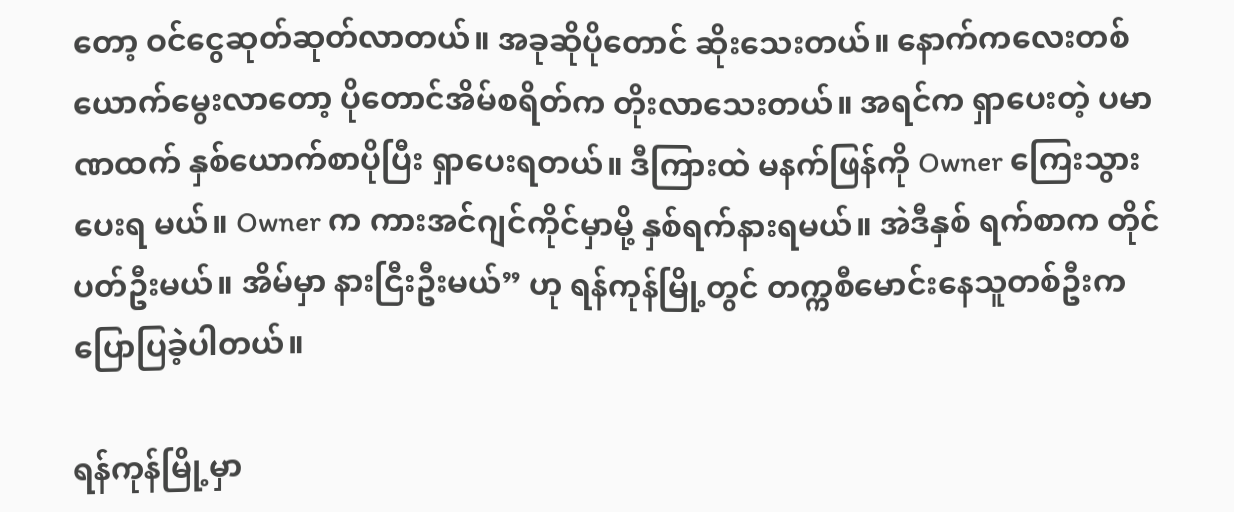တော့ ဝင်ငွေဆုတ်ဆုတ်လာတယ်။ အခုဆိုပိုတောင် ဆိုးသေးတယ်။ နောက်ကလေးတစ်ယောက်မွေးလာတော့ ပိုတောင်အိမ်စရိတ်က တိုးလာသေးတယ်။ အရင်က ရှာပေးတဲ့ ပမာဏထက် နှစ်ယောက်စာပိုပြီး ရှာပေးရတယ်။ ဒီကြားထဲ မနက်ဖြန်ကို Owner ကြေးသွားပေးရ မယ်။ Owner က ကားအင်ဂျင်ကိုင်မှာမို့ နှစ်ရက်နားရမယ်။ အဲဒီနှစ် ရက်စာက တိုင်ပတ်ဦးမယ်။ အိမ်မှာ နားငြီးဦးမယ်” ဟု ရန်ကုန်မြို့တွင် တက္ကစီမောင်းနေသူတစ်ဦးက ပြောပြခဲ့ပါတယ်။

ရန်ကုန်မြို့မှာ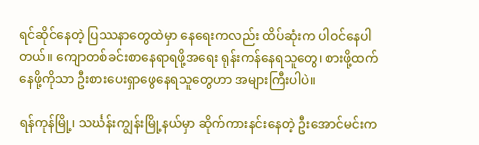ရင်ဆိုင်နေတဲ့ ပြဿနာတွေထဲမှာ နေရေးကလည်း ထိပ်ဆုံးက ပါဝင်နေပါတယ်။ ကျောတစ်ခင်းစာနေရာရဖို့အရေး ရုန်းကန်နေရသူတွေ၊ စားဖို့ထက်နေဖို့ကိုသာ ဦးစားပေးရှာဖွေနေရသူတွေဟာ အများကြီးပါပဲ။

ရန်ကုန်မြို့၊ သင်္ဃန်းကျွန်းမြို့နယ်မှာ ဆိုက်ကားနင်းနေတဲ့ ဦးအောင်မင်းက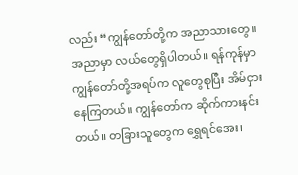လည်း “ကျွန်တော်တို့က အညာသားတွေ။ အညာမှာ လယ်တွေရှိပါတယ်။ ရန်ကုန်မှာ ကျွန်တော်တို့အရပ်က လူတွေစုပြီး အိမ်ငှားနေကြတယ်။ ကျွန်တော်က ဆိုက်ကားနင်းတယ်။ တခြားသူတွေက ရွှေရင်အေး၊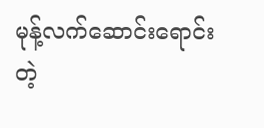မုန့်လက်ဆောင်းရောင်းတဲ့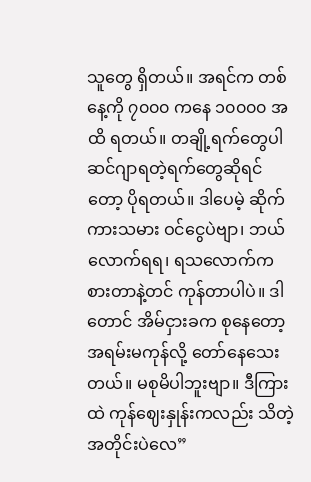သူတွေ ရှိတယ်။ အရင်က တစ်နေ့ကို ၇၀၀၀ ကနေ ၁၀၀၀၀ အထိ ရတယ်။ တချို့ရက်တွေပါ ဆင်ဂျာရတဲ့ရက်တွေဆိုရင်တော့ ပိုရတယ်။ ဒါပေမဲ့ ဆိုက်ကားသမား ဝင်ငွေပဲဗျာ၊ ဘယ်လောက်ရရ၊ ရသလောက်က စားတာနဲ့တင် ကုန်တာပါပဲ။ ဒါတောင် အိမ်ငှားခက စုနေတော့ အရမ်းမကုန်လို့ တော်နေသေးတယ်။ မစုမိပါဘူးဗျာ။ ဒီကြားထဲ ကုန်ဈေးနှုန်းကလည်း သိတဲ့အတိုင်းပဲလေ”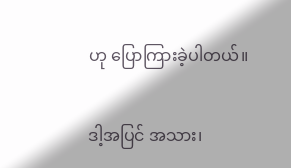ဟု ပြောကြားခဲ့ပါတယ်။

ဒါ့အပြင် အသား၊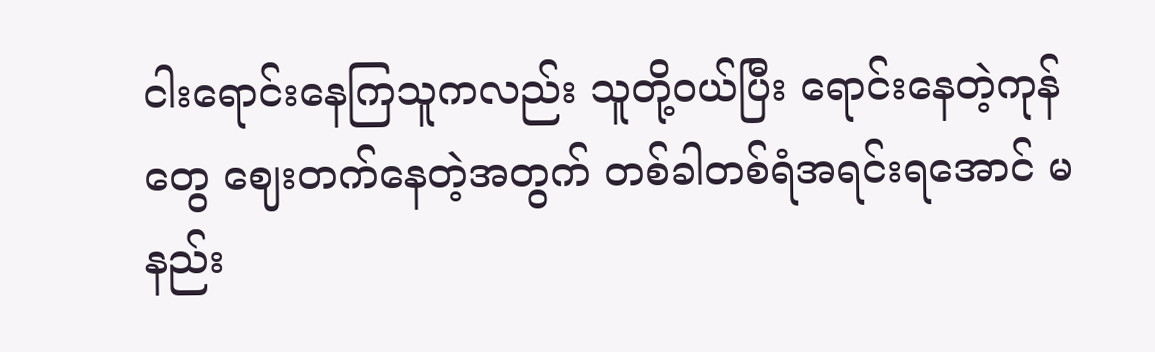ငါးရောင်းနေကြသူကလည်း သူတို့ဝယ်ပြီး ရောင်းနေတဲ့ကုန်တွေ ဈေးတက်နေတဲ့အတွက် တစ်ခါတစ်ရံအရင်းရအောင် မနည်း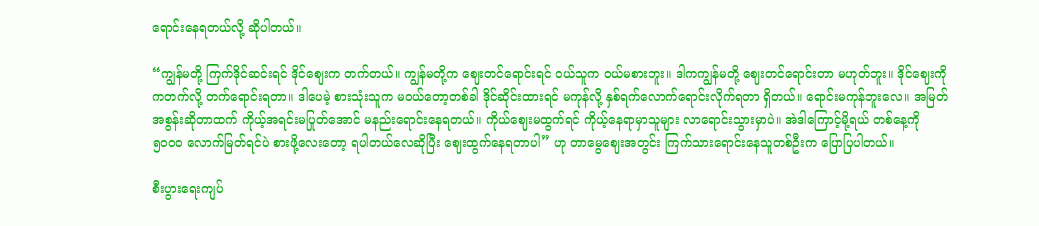ရောင်းနေရတယ်လို့ ဆိုပါတယ်။

“ကျွန်မတို့ ကြက်ဒိုင်ဆင်းရင် ဒိုင်ဈေးက တက်တယ်။ ကျွန်မတို့က ဈေးတင်ရောင်းရင် ဝယ်သူက ဝယ်မစားဘူး။ ဒါကကျွန်မတို့ ဈေးတင်ရောင်းတာ မဟုတ်ဘူး။ ဒိုင်ဈေးကို ကတက်လို့ တက်ရောင်းရတာ။ ဒါပေမဲ့ စားသုံးသူက မဝယ်တော့တစ်ခါ ဒိုင်ဆိုင်းထားရင် မကုန်လို့ နှစ်ရက်လောက်ရောင်းလိုက်ရတာ ရှိတယ်။ ရောင်းမကုန်ဘူးလေ။ အမြတ်အစွန်းဆိုတာထက် ကိုယ့်အရင်းမပြုတ်အောင် မနည်းရောင်းနေရတယ်။ ကိုယ်ဈေးမထွက်ရင် ကိုယ့်နေရာမှာသူများ လာရောင်းသွားမှာပဲ။ အဲဒါကြောင့်မို့ရယ် တစ်နေ့ကို  ၅၀၀၀ လောက်မြတ်ရင်ပဲ စားဖို့လေးတော့ ရပါတယ်လေဆိုပြီး ဈေးထွက်နေရတာပါ” ဟု တာမွေဈေးအတွင်း ကြက်သားရောင်းနေသူတစ်ဦးက ပြောပြပါတယ်။

စီးပွားရေးကျပ်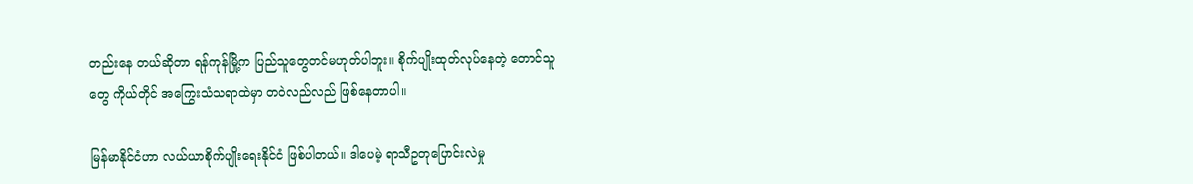တည်းနေ တယ်ဆိုတာ ရန်ကုန်မြို့က ပြည်သူတွေတင်မဟုတ်ပါဘူး။ စိုက်ပျိုးထုတ်လုပ်နေတဲ့ တောင်သူတွေ ကိုယ်တိုင် အကြွေးသံသရာထဲမှာ တဝဲလည်လည် ဖြစ်နေတာပါ။

မြန်မာနိုင်ငံဟာ လယ်ယာစိုက်ပျိုးရေးနိုင်ငံ ဖြစ်ပါတယ်။ ဒါပေမဲ့ ရာသီဥတုပြောင်းလဲမှု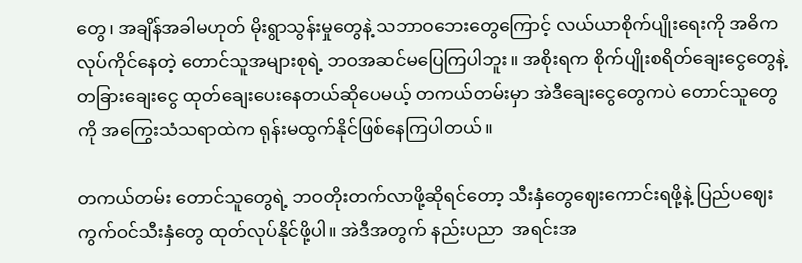တွေ၊ အချိန်အခါမဟုတ် မိုးရွာသွန်းမှုတွေနဲ့ သဘာဝဘေးတွေကြောင့် လယ်ယာစိုက်ပျိုးရေးကို အဓိက လုပ်ကိုင်နေတဲ့ တောင်သူအများစုရဲ့ ဘဝအဆင်မပြေကြပါဘူး။ အစိုးရက စိုက်ပျိုးစရိတ်ချေးငွေတွေနဲ့  တခြားချေးငွေ ထုတ်ချေးပေးနေတယ်ဆိုပေမယ့် တကယ်တမ်းမှာ အဲဒီချေးငွေတွေကပဲ တောင်သူတွေကို အကြွေးသံသရာထဲက ရုန်းမထွက်နိုင်ဖြစ်နေကြပါတယ်။

တကယ်တမ်း တောင်သူတွေရဲ့ ဘဝတိုးတက်လာဖို့ဆိုရင်တော့ သီးနှံတွေဈေးကောင်းရဖို့နဲ့ ပြည်ပဈေးကွက်ဝင်သီးနှံတွေ ထုတ်လုပ်နိုင်ဖို့ပါ။ အဲဒီအတွက် နည်းပညာ  အရင်းအ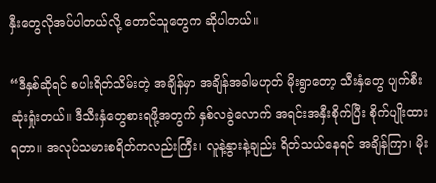နှီးတွေလိုအပ်ပါတယ်လို့ တောင်သူတွေက ဆိုပါတယ်။

“ဒီနှစ်ဆိုရင် စပါးရိတ်သိမ်းတဲ့ အချိန်မှာ အချိန်အခါမဟုတ် မိုးရွာတော့ သီးနှံတွေ ပျက်စီးဆုံးရှုံးတယ်။ ဒီသီးနှံတွေစားရဖို့အတွက် နှစ်လခွဲလောက် အရင်းအနှီးစိုက်ပြီး စိုက်ပျိုးထားရတာ။ အလုပ်သမားစရိတ်ကလည်းကြီး၊ လူနဲ့နွားနဲ့ချည်း ရိတ်သယ်နေရင် အချိန်ကြာ၊ မိုး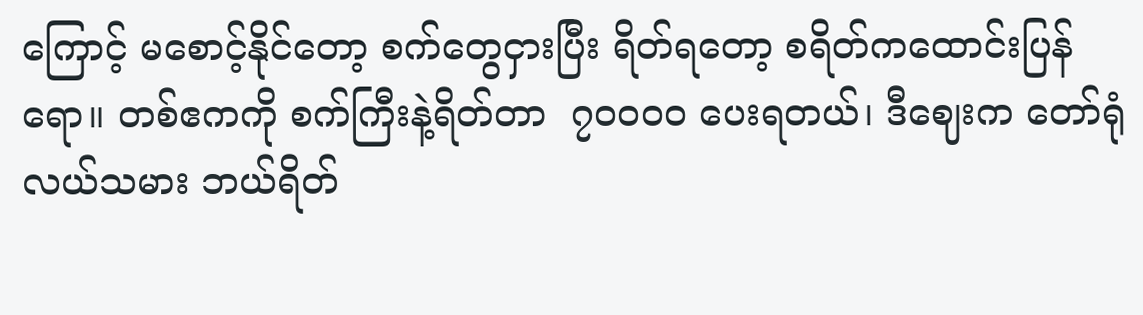ကြောင့် မစောင့်နိုင်တော့ စက်တွေငှားပြီး ရိတ်ရတော့ စရိတ်ကထောင်းပြန်ရော။ တစ်ဧကကို စက်ကြီးနဲ့ရိတ်တာ  ၇၀၀၀၀ ပေးရတယ်၊ ဒီဈေးက တော်ရုံလယ်သမား ဘယ်ရိတ်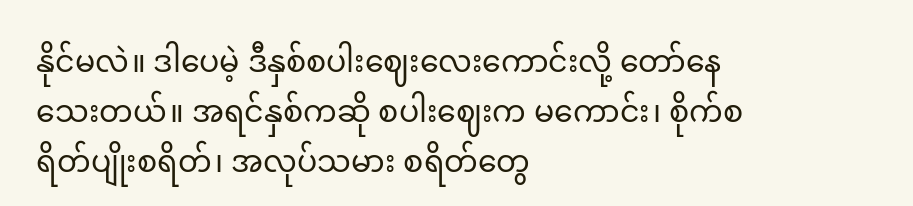နိုင်မလဲ။ ဒါပေမဲ့ ဒီနှစ်စပါးဈေးလေးကောင်းလို့ တော်နေသေးတယ်။ အရင်နှစ်ကဆို စပါးဈေးက မကောင်း၊ စိုက်စရိတ်ပျိုးစရိတ်၊ အလုပ်သမား စရိတ်တွေ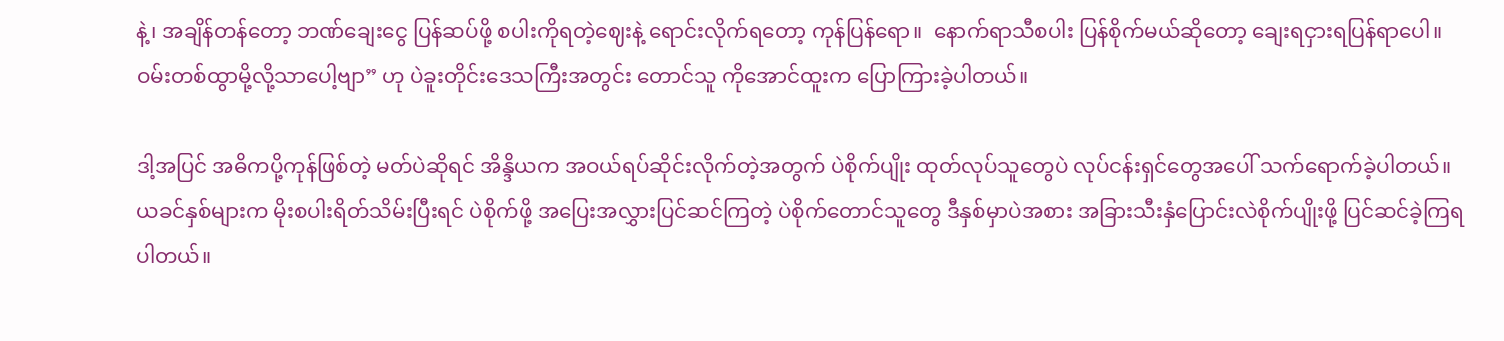နဲ့၊ အချိန်တန်တော့ ဘဏ်ချေးငွေ ပြန်ဆပ်ဖို့ စပါးကိုရတဲ့ဈေးနဲ့ ရောင်းလိုက်ရတော့ ကုန်ပြန်ရော။  နောက်ရာသီစပါး ပြန်စိုက်မယ်ဆိုတော့ ချေးရငှားရပြန်ရာပေါ။ ဝမ်းတစ်ထွာမို့လို့သာပေါ့ဗျာ” ဟု ပဲခူးတိုင်းဒေသကြီးအတွင်း တောင်သူ ကိုအောင်ထူးက ပြောကြားခဲ့ပါတယ်။

ဒါ့အပြင် အဓိကပို့ကုန်ဖြစ်တဲ့ မတ်ပဲဆိုရင် အိန္ဒိယက အဝယ်ရပ်ဆိုင်းလိုက်တဲ့အတွက် ပဲစိုက်ပျိုး ထုတ်လုပ်သူတွေပဲ လုပ်ငန်းရှင်တွေအပေါ် သက်ရောက်ခဲ့ပါတယ်။ ယခင်နှစ်များက မိုးစပါးရိတ်သိမ်းပြီးရင် ပဲစိုက်ဖို့ အပြေးအလွှားပြင်ဆင်ကြတဲ့ ပဲစိုက်တောင်သူတွေ ဒီနှစ်မှာပဲအစား အခြားသီးနှံပြောင်းလဲစိုက်ပျိုးဖို့ ပြင်ဆင်ခဲ့ကြရပါတယ်။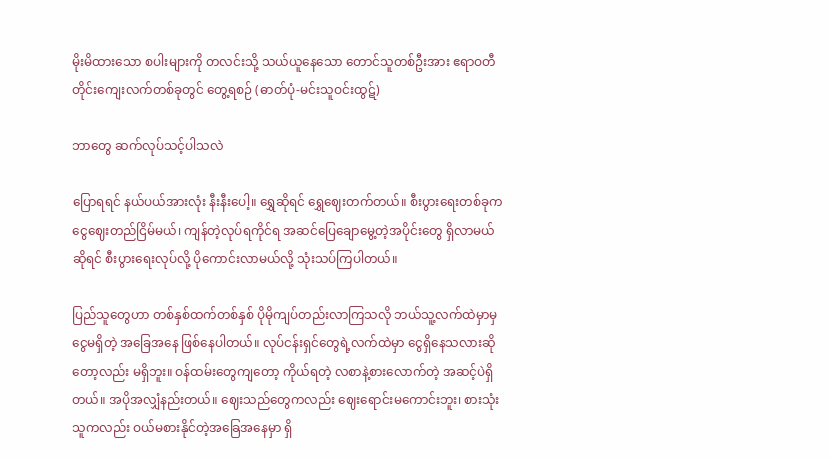မိုးမိထားသော စပါးများကို တလင်းသို့ သယ်ယူနေသော တောင်သူတစ်ဦးအား ဧရာဝတီတိုင်းကျေးလက်တစ်ခုတွင် တွေ့ရစဉ် (ဓာတ်ပုံ-မင်းသူဝင်းထွဋ်)

ဘာတွေ ဆက်လုပ်သင့်ပါသလဲ

ပြောရရင် နယ်ပယ်အားလုံး နီးနီးပေါ့။ ရွှေဆိုရင် ရွှေဈေးတက်တယ်။ စီးပွားရေးတစ်ခုက ငွေဈေးတည်ငြိမ်မယ်၊ ကျန်တဲ့လုပ်ရကိုင်ရ အဆင်ပြေချောမွေ့တဲ့အပိုင်းတွေ ရှိလာမယ်ဆိုရင် စီးပွားရေးလုပ်လို့ ပိုကောင်းလာမယ်လို့ သုံးသပ်ကြပါတယ်။

ပြည်သူတွေဟာ တစ်နှစ်ထက်တစ်နှစ် ပိုမိုကျပ်တည်းလာကြသလို ဘယ်သူ့လက်ထဲမှာမှ ငွေမရှိတဲ့ အခြေအနေ ဖြစ်နေပါတယ်။ လုပ်ငန်းရှင်တွေရဲ့လက်ထဲမှာ ငွေရှိနေသလားဆိုတော့လည်း မရှိဘူး။ ဝန်ထမ်းတွေကျတော့ ကိုယ်ရတဲ့ လစာနဲ့စားလောက်တဲ့ အဆင့်ပဲရှိတယ်။ အပိုအလျှံနည်းတယ်။ ဈေးသည်တွေကလည်း ဈေးရောင်းမကောင်းဘူး၊ စားသုံးသူကလည်း ဝယ်မစားနိုင်တဲ့အခြေအနေမှာ ရှိ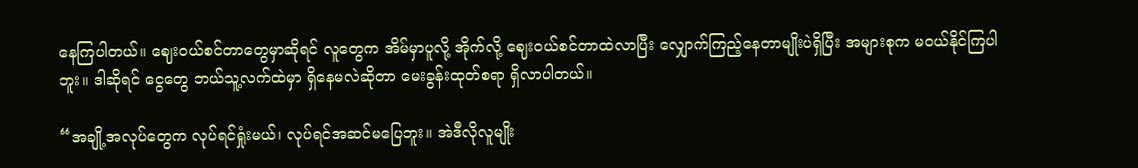နေကြပါတယ်။ ဈေးဝယ်စင်တာတွေမှာဆိုရင် လူတွေက အိမ်မှာပူလို့ အိုက်လို့ ဈေးဝယ်စင်တာထဲလာပြီး လျှောက်ကြည့်နေတာမျိုးပဲရှိပြီး အများစုက မဝယ်နိုင်ကြပါဘူး။ ဒါဆိုရင် ငွေတွေ ဘယ်သူ့လက်ထဲမှာ ရှိနေမလဲဆိုတာ မေးခွန်းထုတ်စရာ ရှိလာပါတယ်။

“အချို့အလုပ်တွေက လုပ်ရင်ရှုံးမယ်၊ လုပ်ရင်အဆင်မပြေဘူး။ အဲဒီလိုလူမျိုး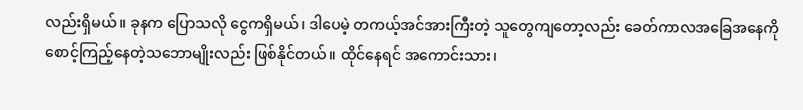လည်းရှိမယ်။ ခုနက ပြောသလို ငွေကရှိမယ်၊ ဒါပေမဲ့ တကယ့်အင်အားကြီးတဲ့ သူတွေကျတော့လည်း ခေတ်ကာလအခြေအနေကို စောင့်ကြည့်နေတဲ့သဘောမျိုးလည်း ဖြစ်နိုင်တယ်။ ထိုင်နေရင် အကောင်းသား၊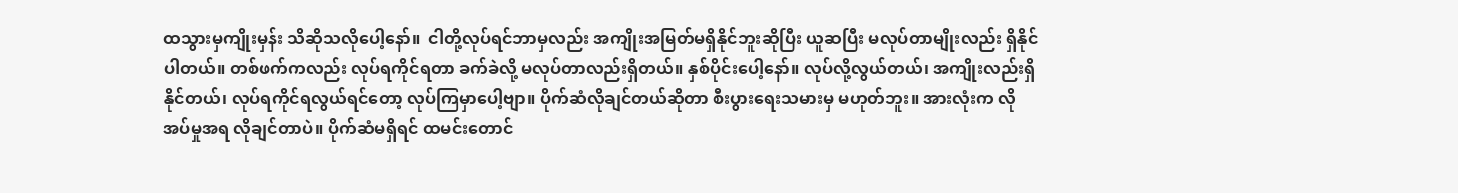ထသွားမှကျိုးမှန်း သိဆိုသလိုပေါ့နော်။  ငါတို့လုပ်ရင်ဘာမှလည်း အကျိုးအမြတ်မရှိနိုင်ဘူးဆိုပြီး ယူဆပြီး မလုပ်တာမျိုးလည်း ရှိနိုင်ပါတယ်။ တစ်ဖက်ကလည်း လုပ်ရကိုင်ရတာ ခက်ခဲလို့ မလုပ်တာလည်းရှိတယ်။ နှစ်ပိုင်းပေါ့နော်။ လုပ်လို့လွယ်တယ်၊ အကျိုးလည်းရှိနိုင်တယ်၊ လုပ်ရကိုင်ရလွယ်ရင်တော့ လုပ်ကြမှာပေါ့ဗျာ။ ပိုက်ဆံလိုချင်တယ်ဆိုတာ စီးပွားရေးသမားမှ မဟုတ်ဘူး။ အားလုံးက လိုအပ်မှုအရ လိုချင်တာပဲ။ ပိုက်ဆံမရှိရင် ထမင်းတောင်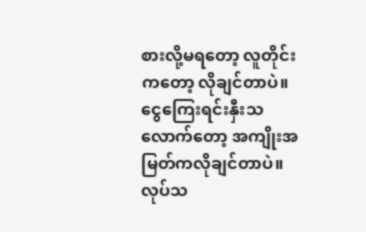စားလို့မရတော့ လူတိုင်းကတော့ လိုချင်တာပဲ။ ငွေကြေးရင်းနှီးသလောက်တော့ အကျိုးအမြတ်ကလိုချင်တာပဲ။ လုပ်သ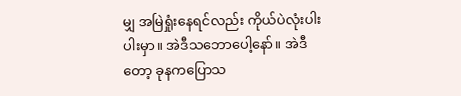မျှ အမြဲရှုံးနေရင်လည်း ကိုယ်ပဲလုံးပါးပါးမှာ။ အဲဒီသဘောပေါ့နော်။ အဲဒီတော့ ခုနကပြောသ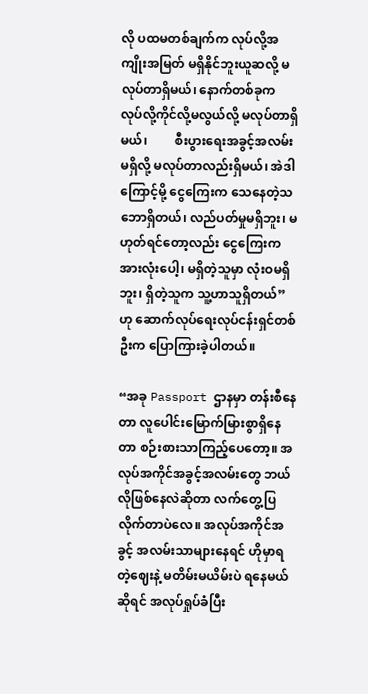လို ပထမတစ်ချက်က လုပ်လို့အကျိုးအမြတ် မရှိနိုင်ဘူးယူဆလို့ မလုပ်တာရှိမယ်၊ နောက်တစ်ခုက လုပ်လို့ကိုင်လို့မလွယ်လို့ မလုပ်တာရှိမယ်၊         စီးပွားရေးအခွင့်အလမ်းမရှိလို့ မလုပ်တာလည်းရှိမယ်၊ အဲဒါကြောင့်မို့ ငွေကြေးက သေနေတဲ့သဘောရှိတယ်၊ လည်ပတ်မှုမရှိဘူး၊ မဟုတ်ရင်တော့လည်း ငွေကြေးက အားလုံးပေါ့၊ မရှိတဲ့သူမှာ လုံးဝမရှိဘူး၊ ရှိတဲ့သူက သူ့ဟာသူရှိတယ်” ဟု ဆောက်လုပ်ရေးလုပ်ငန်းရှင်တစ်ဦးက ပြောကြားခဲ့ပါတယ်။

“အခု Passport ဌာနမှာ တန်းစီနေတာ လူပေါင်းမြောက်မြားစွာရှိနေတာ စဉ်းစားသာကြည့်ပေတော့။ အလုပ်အကိုင်အခွင့်အလမ်းတွေ ဘယ်လိုဖြစ်နေလဲဆိုတာ လက်တွေ့ပြလိုက်တာပဲလေ။ အလုပ်အကိုင်အခွင့် အလမ်းသာများနေရင် ဟိုမှာရတဲ့ဈေးနဲ့ မတိမ်းမယိမ်းပဲ ရနေမယ်ဆိုရင် အလုပ်ရှုပ်ခံပြီး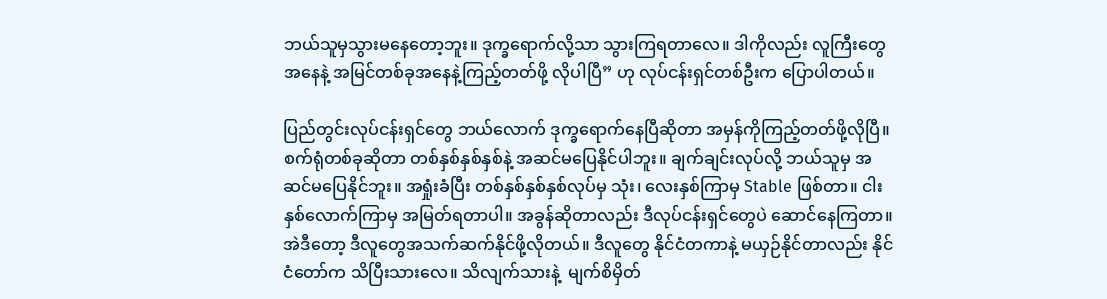ဘယ်သူမှသွားမနေတော့ဘူး။ ဒုက္ခရောက်လို့သာ သွားကြရတာလေ။ ဒါကိုလည်း လူကြီးတွေအနေနဲ့ အမြင်တစ်ခုအနေနဲ့ကြည့်တတ်ဖို့ လိုပါပြီ” ဟု လုပ်ငန်းရှင်တစ်ဦးက ပြောပါတယ်။

ပြည်တွင်းလုပ်ငန်းရှင်တွေ ဘယ်လောက် ဒုက္ခရောက်နေပြီဆိုတာ အမှန်ကိုကြည့်တတ်ဖို့လိုပြီ။ စက်ရုံတစ်ခုဆိုတာ တစ်နှစ်နှစ်နှစ်နဲ့ အဆင်မပြေနိုင်ပါဘူး။ ချက်ချင်းလုပ်လို့ ဘယ်သူမှ အဆင်မပြေနိုင်ဘူး။ အရှုံးခံပြီး တစ်နှစ်နှစ်နှစ်လုပ်မှ သုံး၊ လေးနှစ်ကြာမှ Stable ဖြစ်တာ။ ငါးနှစ်လောက်ကြာမှ အမြတ်ရတာပါ။ အခွန်ဆိုတာလည်း ဒီလုပ်ငန်းရှင်တွေပဲ ဆောင်နေကြတာ။ အဲဒီတော့ ဒီလူတွေအသက်ဆက်နိုင်ဖို့လိုတယ်။ ဒီလူတွေ နိုင်ငံတကာနဲ့ မယှဉ်နိုင်တာလည်း နိုင်ငံတော်က သိပြီးသားလေ။ သိလျက်သားနဲ့  မျက်စိမှိတ်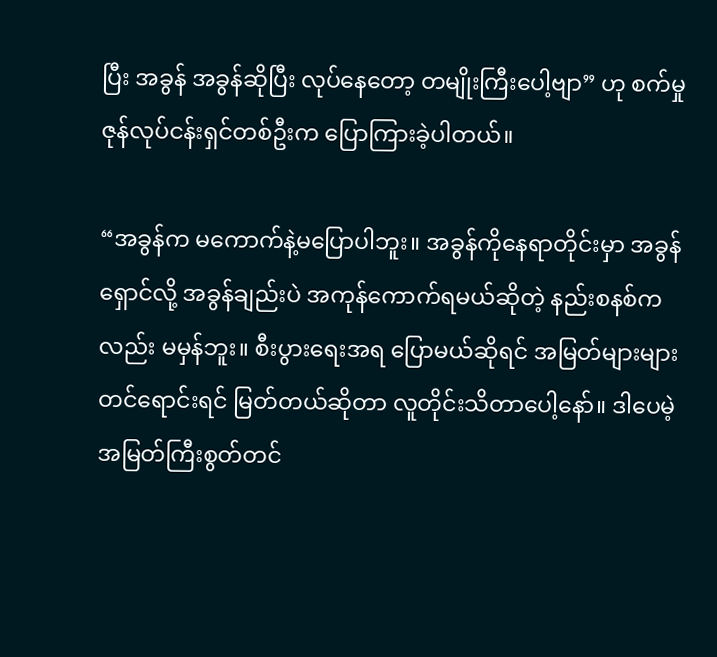ပြီး အခွန် အခွန်ဆိုပြီး လုပ်နေတော့ တမျိုးကြီးပေါ့ဗျာ” ဟု စက်မှုဇုန်လုပ်ငန်းရှင်တစ်ဦးက ပြောကြားခဲ့ပါတယ်။

“အခွန်က မကောက်နဲ့မပြောပါဘူး။ အခွန်ကိုနေရာတိုင်းမှာ အခွန်ရှောင်လို့ အခွန်ချည်းပဲ အကုန်ကောက်ရမယ်ဆိုတဲ့ နည်းစနစ်ကလည်း မမှန်ဘူး။ စီးပွားရေးအရ ပြောမယ်ဆိုရင် အမြတ်များများတင်ရောင်းရင် မြတ်တယ်ဆိုတာ လူတိုင်းသိတာပေါ့နော်။ ဒါပေမဲ့ အမြတ်ကြီးစွတ်တင်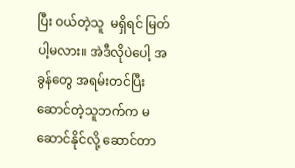ပြီး ဝယ်တဲ့သူ  မရှိရင် မြတ်ပါ့မလား။ အဲဒီလိုပဲပေါ့ အခွန်တွေ အရမ်းတင်ပြီး ဆောင်တဲ့သူဘက်က မဆောင်နိုင်လို့ ဆောင်တာ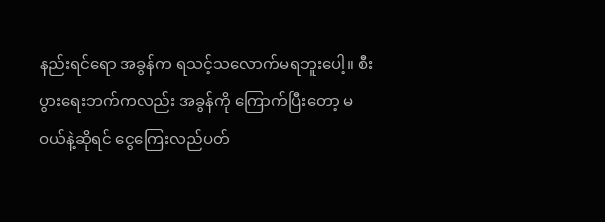နည်းရင်ရော အခွန်က ရသင့်သလောက်မရဘူးပေါ့။ စီးပွားရေးဘက်ကလည်း အခွန်ကို ကြောက်ပြီးတော့ မဝယ်နဲ့ဆိုရင် ငွေကြေးလည်ပတ်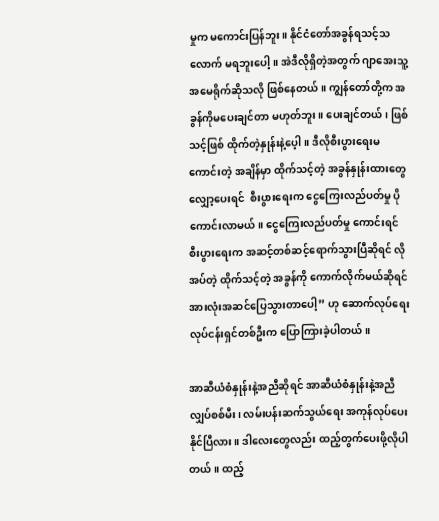မှုက မကောင်းပြန်ဘူး။ နိုင်ငံတော်အခွန်ရသင့်သလောက် မရဘူးပေါ့။ အဲဒီလိုရှိတဲ့အတွက် ဂျာအေးသူ့အမေရိုက်ဆိုသလို ဖြစ်နေတယ်။ ကျွန်တော်တို့က အခွန်ကိုမပေးချင်တာ မဟုတ်ဘူး။ ပေးချင်တယ်၊ ဖြစ်သင့်ဖြစ် ထိုက်တဲ့နှုန်းနဲ့ပေ့ါ။ ဒီလိုစီးပွားရေးမကောင်းတဲ့ အချိန်မှာ ထိုက်သင့်တဲ့ အခွန်နှုန်းထားတွေ လျှော့ပေးရင်  စီးပွားရေးက ငွေကြေးလည်ပတ်မှု ပိုကောင်းလာမယ်။ ငွေကြေးလည်ပတ်မှု ကောင်းရင် စီးပွားရေးက အဆင့်တစ်ဆင့်ရောက်သွားပြီဆိုရင် လိုအပ်တဲ့ ထိုက်သင့်တဲ့ အခွန်ကို ကောက်လိုက်မယ်ဆိုရင် အားလုံးအဆင်ပြေသွားတာပေါ့” ဟု ဆောက်လုပ်ရေးလုပ်ငန်းရှင်တစ်ဦးက ပြောကြားခဲ့ပါတယ်။

အာဆီယံစံနှုန်းနဲ့အညီဆိုရင် အာဆီယံစံနှုန်းနဲ့အညီ လျှပ်စစ်မီး၊ လမ်းပန်းဆက်သွယ်ရေး အကုန်လုပ်ပေးနိုင်ပြီလား။ ဒါလေးတွေလည်း ထည့်တွက်ပေးဖို့လိုပါတယ်။ ထည့်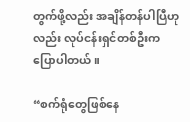တွက်ဖို့လည်း အချိန်တန်ပါပြီဟုလည်း လုပ်ငန်းရှင်တစ်ဦးက ပြောပါတယ်။

“စက်ရုံတွေဖြစ်နေ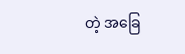တဲ့ အခြေ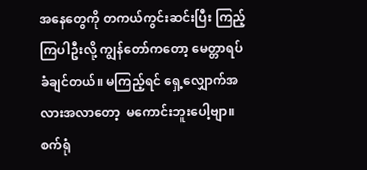အနေတွေကို တကယ်ကွင်းဆင်းပြီး ကြည့်ကြပါဦးလို့ ကျွန်တော်ကတော့ မေတ္တာရပ်ခံချင်တယ်။ မကြည့်ရင် ရှေ့လျှောက်အလားအလာတော့  မကောင်းဘူးပေါ့ဗျာ။ စက်ရုံ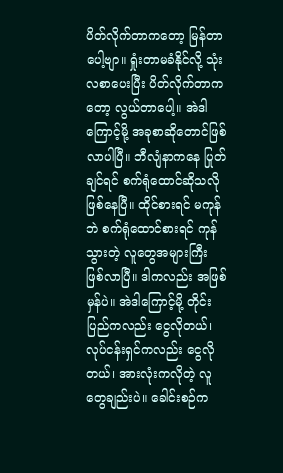ပိတ်လိုက်တာကတော့ မြန်တာပေါ့ဗျာ။ ရှုံးတာမခံနိုင်လို့ သုံးလစာပေးပြီး ပိတ်လိုက်တာကတော့ လွယ်တာပေါ့။ အဲဒါကြောင့်မို့ အခုစာဆိုတောင်ဖြစ်လာပါပြီ။ ဘီလျံနာကနေ ပြုတ်ချင်ရင် စက်ရုံထောင်ဆိုသလို ဖြစ်နေပြီ။ ထိုင်စားရင် မကုန်ဘဲ စက်ရုံထောင်စားရင် ကုန်သွားတဲ့ လူတွေအများကြီး ဖြစ်လာပြီ။ ဒါကလည်း အဖြစ်မှန်ပဲ။ အဲဒါကြောင့်မို့ တိုင်းပြည်ကလည်း ငွေလိုတယ်၊ လုပ်ငန်းရှင်ကလည်း ငွေလိုတယ်၊ အားလုံးကလိုတဲ့ လူတွေချည်းပဲ။ ခေါင်းစဉ်က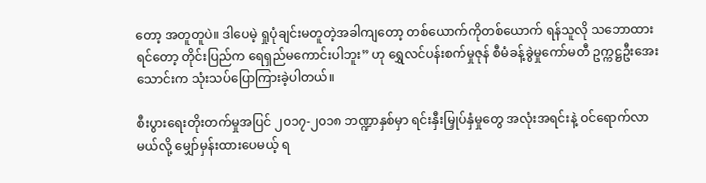တော့ အတူတူပဲ။ ဒါပေမဲ့ ရှုပုံချင်းမတူတဲ့အခါကျတော့ တစ်ယောက်ကိုတစ်ယောက် ရန်သူလို သဘောထားရင်တော့ တိုင်းပြည်က ရေရှည်မကောင်းပါဘူး” ဟု ရွှေလင်ပန်းစက်မှုဇုန် စီမံခန့်ခွဲမှုကော်မတီ ဥက္ကဋ္ဌဦးအေးသောင်းက သုံးသပ်ပြောကြားခဲ့ပါတယ်။

စီးပွားရေးတိုးတက်မှုအပြင် ၂၀၁၇-၂၀၁၈ ဘဏ္ဍာနှစ်မှာ ရင်းနှီးမြှုပ်နှံမှုတွေ အလုံးအရင်းနဲ့ ဝင်ရောက်လာမယ်လို့ မျှော်မှန်းထားပေမယ့် ရ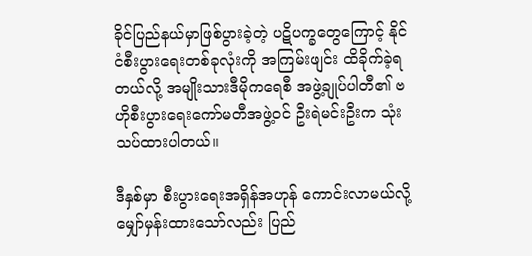ခိုင်ပြည်နယ်မှာဖြစ်ပွားခဲ့တဲ့ ပဋိပက္ခတွေကြောင့် နိုင်ငံစီးပွားရေးတစ်ခုလုံးကို အကြမ်းဖျင်း ထိခိုက်ခဲ့ရတယ်လို့ အမျိုးသားဒီမိုကရေစီ အဖွဲ့ချုပ်ပါတီ၏ ဗဟိုစီးပွားရေးကော်မတီအဖွဲ့ဝင် ဦးရဲမင်းဦးက သုံးသပ်ထားပါတယ်။

ဒီနှစ်မှာ စီးပွားရေးအရှိန်အဟုန် ကောင်းလာမယ်လို့ မျှော်မှန်းထားသော်လည်း ပြည်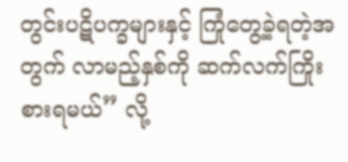တွင်းပဋိပက္ခများနှင့် ကြုံတွေ့ခဲ့ရတဲ့အတွက် လာမည့်နှစ်ကို ဆက်လက်ကြိုးစားရမယ်” လို့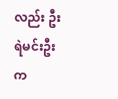လည်း ဦးရဲမင်းဦးက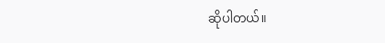ဆိုပါတယ်။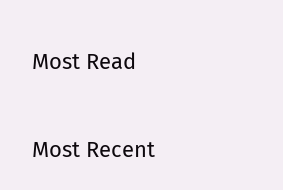Most Read

Most Recent